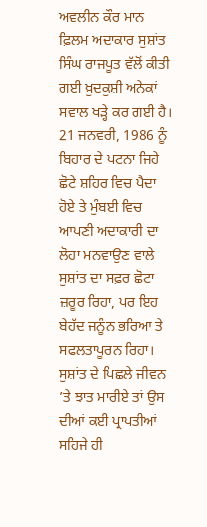ਅਵਲੀਨ ਕੌਰ ਮਾਨ
ਫ਼ਿਲਮ ਅਦਾਕਾਰ ਸੁਸ਼ਾਂਤ ਸਿੰਘ ਰਾਜਪੂਤ ਵੱਲੋਂ ਕੀਤੀ ਗਈ ਖ਼ੁਦਕੁਸ਼ੀ ਅਨੇਕਾਂ ਸਵਾਲ ਖੜ੍ਹੇ ਕਰ ਗਈ ਹੈ। 21 ਜਨਵਰੀ, 1986 ਨੂੰ ਬਿਹਾਰ ਦੇ ਪਟਨਾ ਜਿਹੇ ਛੋਟੇ ਸ਼ਹਿਰ ਵਿਚ ਪੈਦਾ ਹੋਏ ਤੇ ਮੁੰਬਈ ਵਿਚ ਆਪਣੀ ਅਦਾਕਾਰੀ ਦਾ ਲੋਹਾ ਮਨਵਾਉਣ ਵਾਲੇ ਸੁਸ਼ਾਂਤ ਦਾ ਸਫ਼ਰ ਛੋਟਾ ਜ਼ਰੂਰ ਰਿਹਾ, ਪਰ ਇਹ ਬੇਹੱਦ ਜਨੂੰਨ ਭਰਿਆ ਤੇ ਸਫਲਤਾਪੂਰਨ ਰਿਹਾ। ਸੁਸ਼ਾਂਤ ਦੇ ਪਿਛਲੇ ਜੀਵਨ ’ਤੇ ਝਾਤ ਮਾਰੀਏ ਤਾਂ ਉਸ ਦੀਆਂ ਕਈ ਪ੍ਰਾਪਤੀਆਂ ਸਹਿਜੇ ਹੀ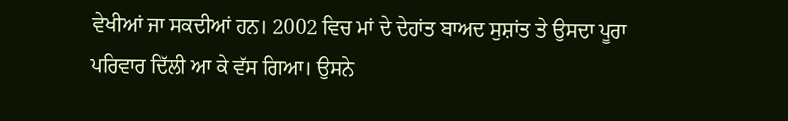ਵੇਖੀਆਂ ਜਾ ਸਕਦੀਆਂ ਹਨ। 2002 ਵਿਚ ਮਾਂ ਦੇ ਦੇਹਾਂਤ ਬਾਅਦ ਸੁਸ਼ਾਂਤ ਤੇ ਉਸਦਾ ਪੂਰਾ ਪਰਿਵਾਰ ਦਿੱਲੀ ਆ ਕੇ ਵੱਸ ਗਿਆ। ਉਸਨੇ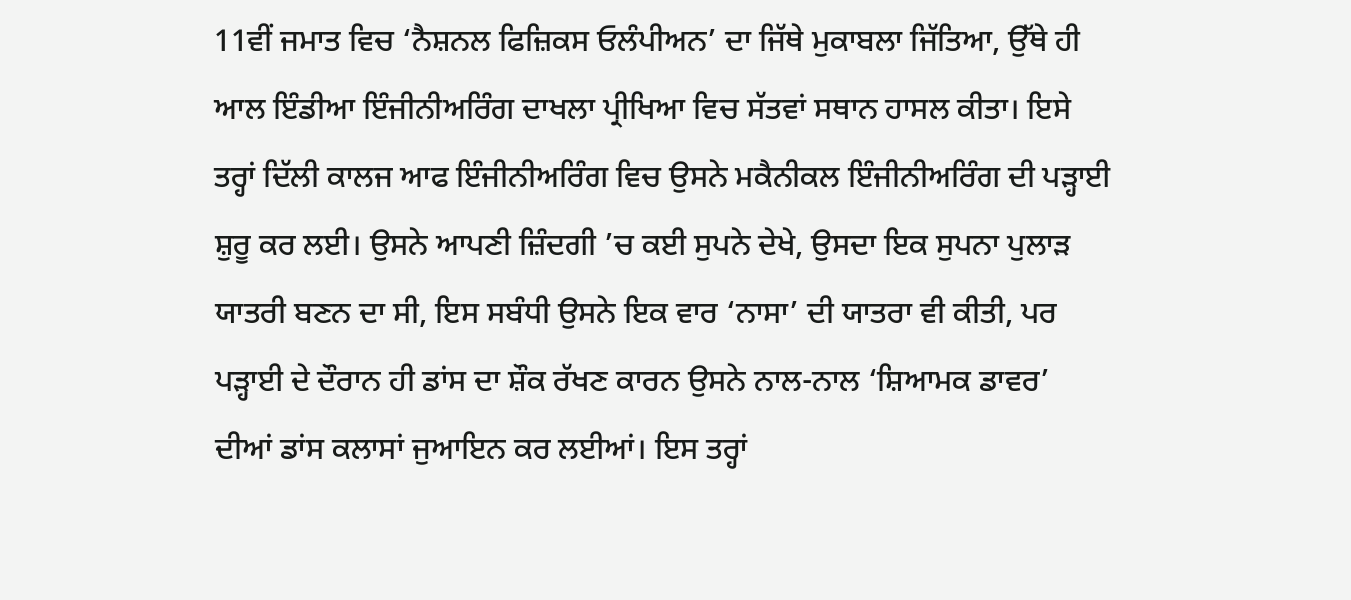11ਵੀਂ ਜਮਾਤ ਵਿਚ ‘ਨੈਸ਼ਨਲ ਫਿਜ਼ਿਕਸ ਓਲੰਪੀਅਨ’ ਦਾ ਜਿੱਥੇ ਮੁਕਾਬਲਾ ਜਿੱਤਿਆ, ਉੱਥੇ ਹੀ ਆਲ ਇੰਡੀਆ ਇੰਜੀਨੀਅਰਿੰਗ ਦਾਖਲਾ ਪ੍ਰੀਖਿਆ ਵਿਚ ਸੱਤਵਾਂ ਸਥਾਨ ਹਾਸਲ ਕੀਤਾ। ਇਸੇ ਤਰ੍ਹਾਂ ਦਿੱਲੀ ਕਾਲਜ ਆਫ ਇੰਜੀਨੀਅਰਿੰਗ ਵਿਚ ਉਸਨੇ ਮਕੈਨੀਕਲ ਇੰਜੀਨੀਅਰਿੰਗ ਦੀ ਪੜ੍ਹਾਈ ਸ਼ੁਰੂ ਕਰ ਲਈ। ਉਸਨੇ ਆਪਣੀ ਜ਼ਿੰਦਗੀ ’ਚ ਕਈ ਸੁਪਨੇ ਦੇਖੇ, ਉਸਦਾ ਇਕ ਸੁਪਨਾ ਪੁਲਾੜ ਯਾਤਰੀ ਬਣਨ ਦਾ ਸੀ, ਇਸ ਸਬੰਧੀ ਉਸਨੇ ਇਕ ਵਾਰ ‘ਨਾਸਾ’ ਦੀ ਯਾਤਰਾ ਵੀ ਕੀਤੀ, ਪਰ ਪੜ੍ਹਾਈ ਦੇ ਦੌਰਾਨ ਹੀ ਡਾਂਸ ਦਾ ਸ਼ੌਕ ਰੱਖਣ ਕਾਰਨ ਉਸਨੇ ਨਾਲ-ਨਾਲ ‘ਸ਼ਿਆਮਕ ਡਾਵਰ’ ਦੀਆਂ ਡਾਂਸ ਕਲਾਸਾਂ ਜੁਆਇਨ ਕਰ ਲਈਆਂ। ਇਸ ਤਰ੍ਹਾਂ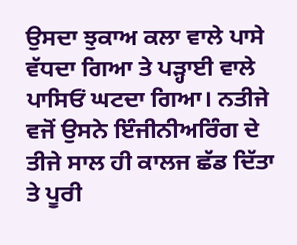ਉਸਦਾ ਝੁਕਾਅ ਕਲਾ ਵਾਲੇ ਪਾਸੇ ਵੱਧਦਾ ਗਿਆ ਤੇ ਪੜ੍ਹਾਈ ਵਾਲੇ ਪਾਸਿਓਂ ਘਟਦਾ ਗਿਆ। ਨਤੀਜੇ ਵਜੋਂ ਉਸਨੇ ਇੰਜੀਨੀਅਰਿੰਗ ਦੇ ਤੀਜੇ ਸਾਲ ਹੀ ਕਾਲਜ ਛੱਡ ਦਿੱਤਾ ਤੇ ਪੂਰੀ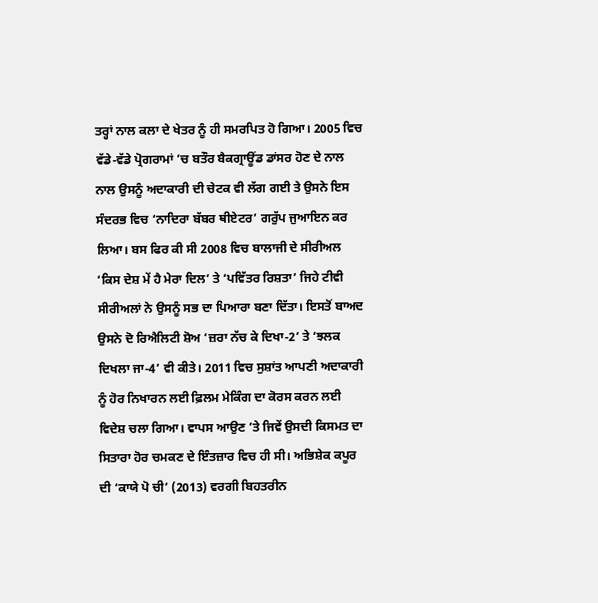ਤਰ੍ਹਾਂ ਨਾਲ ਕਲਾ ਦੇ ਖੇਤਰ ਨੂੰ ਹੀ ਸਮਰਪਿਤ ਹੋ ਗਿਆ। 2005 ਵਿਚ ਵੱਡੇ-ਵੱਡੇ ਪ੍ਰੋਗਰਾਮਾਂ ’ਚ ਬਤੌਰ ਬੈਕਗ੍ਰਾਊਂਡ ਡਾਂਸਰ ਹੋਣ ਦੇ ਨਾਲ ਨਾਲ ਉਸਨੂੰ ਅਦਾਕਾਰੀ ਦੀ ਚੇਟਕ ਵੀ ਲੱਗ ਗਈ ਤੇ ਉਸਨੇ ਇਸ ਸੰਦਰਭ ਵਿਚ ‘ਨਾਦਿਰਾ ਬੱਬਰ ਥੀਏਟਰ’ ਗਰੁੱਪ ਜੁਆਇਨ ਕਰ ਲਿਆ। ਬਸ ਫਿਰ ਕੀ ਸੀ 2008 ਵਿਚ ਬਾਲਾਜੀ ਦੇ ਸੀਰੀਅਲ ‘ਕਿਸ ਦੇਸ਼ ਮੇਂ ਹੈ ਮੇਰਾ ਦਿਲ’ ਤੇ ‘ਪਵਿੱਤਰ ਰਿਸ਼ਤਾ’ ਜਿਹੇ ਟੀਵੀ ਸੀਰੀਅਲਾਂ ਨੇ ਉਸਨੂੰ ਸਭ ਦਾ ਪਿਆਰਾ ਬਣਾ ਦਿੱਤਾ। ਇਸਤੋਂ ਬਾਅਦ ਉਸਨੇ ਦੋ ਰਿਐਲਿਟੀ ਸ਼ੋਅ ‘ਜ਼ਰਾ ਨੱਚ ਕੇ ਦਿਖਾ-2’ ਤੇ ‘ਝਲਕ ਦਿਖਲਾ ਜਾ-4’ ਵੀ ਕੀਤੇ। 2011 ਵਿਚ ਸੁਸ਼ਾਂਤ ਆਪਣੀ ਅਦਾਕਾਰੀ ਨੂੰ ਹੋਰ ਨਿਖਾਰਨ ਲਈ ਫ਼ਿਲਮ ਮੇਕਿੰਗ ਦਾ ਕੋਰਸ ਕਰਨ ਲਈ ਵਿਦੇਸ਼ ਚਲਾ ਗਿਆ। ਵਾਪਸ ਆਉਣ ’ਤੇ ਜਿਵੇਂ ਉਸਦੀ ਕਿਸਮਤ ਦਾ ਸਿਤਾਰਾ ਹੋਰ ਚਮਕਣ ਦੇ ਇੰਤਜ਼ਾਰ ਵਿਚ ਹੀ ਸੀ। ਅਭਿਸ਼ੇਕ ਕਪੂਰ ਦੀ ‘ਕਾਯੇ ਪੋ ਚੀ’ (2013) ਵਰਗੀ ਬਿਹਤਰੀਨ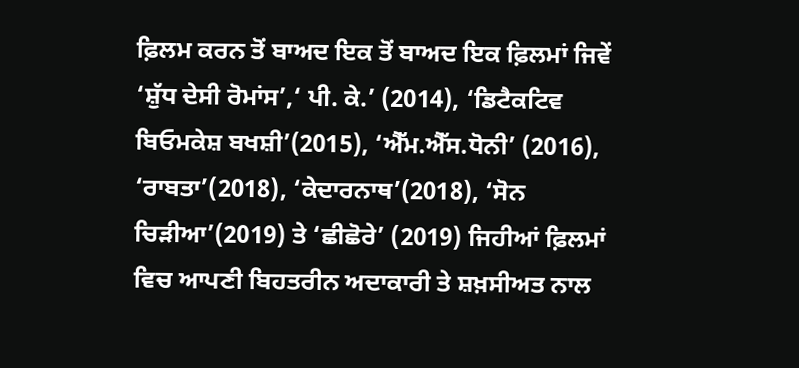ਫ਼ਿਲਮ ਕਰਨ ਤੋਂ ਬਾਅਦ ਇਕ ਤੋਂ ਬਾਅਦ ਇਕ ਫ਼ਿਲਮਾਂ ਜਿਵੇਂ ‘ਸ਼ੁੱਧ ਦੇਸੀ ਰੋਮਾਂਸ’,‘ ਪੀ. ਕੇ.’ (2014), ‘ਡਿਟੈਕਟਿਵ ਬਿਓਮਕੇਸ਼ ਬਖਸ਼ੀ’(2015), ‘ਐੱਮ.ਐੱਸ.ਧੋਨੀ’ (2016), ‘ਰਾਬਤਾ’(2018), ‘ਕੇਦਾਰਨਾਥ’(2018), ‘ਸੋਨ ਚਿੜੀਆ’(2019) ਤੇ ‘ਛੀਛੋਰੇ’ (2019) ਜਿਹੀਆਂ ਫ਼ਿਲਮਾਂ ਵਿਚ ਆਪਣੀ ਬਿਹਤਰੀਨ ਅਦਾਕਾਰੀ ਤੇ ਸ਼ਖ਼ਸੀਅਤ ਨਾਲ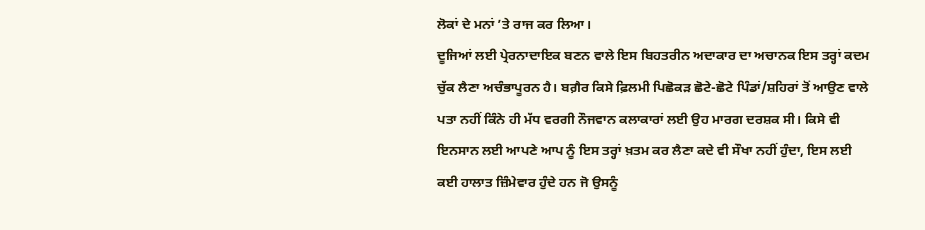ਲੋਕਾਂ ਦੇ ਮਨਾਂ ’ਤੇ ਰਾਜ ਕਰ ਲਿਆ।
ਦੂਜਿਆਂ ਲਈ ਪ੍ਰੇਰਨਾਦਾਇਕ ਬਣਨ ਵਾਲੇ ਇਸ ਬਿਹਤਰੀਨ ਅਦਾਕਾਰ ਦਾ ਅਚਾਨਕ ਇਸ ਤਰ੍ਹਾਂ ਕਦਮ ਚੁੱਕ ਲੈਣਾ ਅਚੰਭਾਪੂਰਨ ਹੈ। ਬਗ਼ੈਰ ਕਿਸੇ ਫ਼ਿਲਮੀ ਪਿਛੋਕੜ ਛੋਟੇ-ਛੋਟੇ ਪਿੰਡਾਂ/ਸ਼ਹਿਰਾਂ ਤੋਂ ਆਉਣ ਵਾਲੇ ਪਤਾ ਨਹੀਂ ਕਿੰਨੇ ਹੀ ਮੱਧ ਵਰਗੀ ਨੌਜਵਾਨ ਕਲਾਕਾਰਾਂ ਲਈ ਉਹ ਮਾਰਗ ਦਰਸ਼ਕ ਸੀ। ਕਿਸੇ ਵੀ ਇਨਸਾਨ ਲਈ ਆਪਣੇ ਆਪ ਨੂੰ ਇਸ ਤਰ੍ਹਾਂ ਖ਼ਤਮ ਕਰ ਲੈਣਾ ਕਦੇ ਵੀ ਸੌਖਾ ਨਹੀਂ ਹੁੰਦਾ, ਇਸ ਲਈ ਕਈ ਹਾਲਾਤ ਜ਼ਿੰਮੇਵਾਰ ਹੁੰਦੇ ਹਨ ਜੋ ਉਸਨੂੰ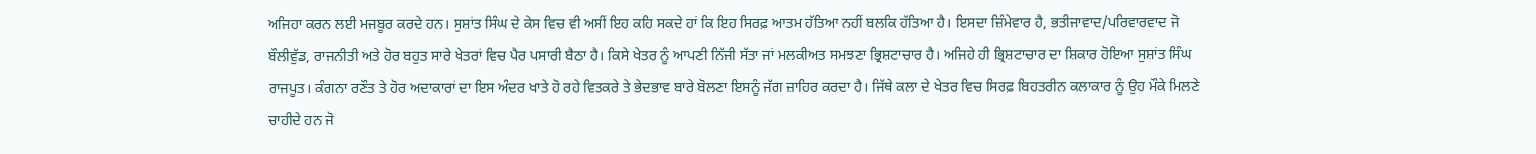ਅਜਿਹਾ ਕਰਨ ਲਈ ਮਜਬੂਰ ਕਰਦੇ ਹਨ। ਸੁਸ਼ਾਂਤ ਸਿੰਘ ਦੇ ਕੇਸ ਵਿਚ ਵੀ ਅਸੀਂ ਇਹ ਕਹਿ ਸਕਦੇ ਹਾਂ ਕਿ ਇਹ ਸਿਰਫ਼ ਆਤਮ ਹੱਤਿਆ ਨਹੀਂ ਬਲਕਿ ਹੱਤਿਆ ਹੈ। ਇਸਦਾ ਜ਼ਿੰਮੇਵਾਰ ਹੈ, ਭਤੀਜਾਵਾਦ/ਪਰਿਵਾਰਵਾਦ ਜੋ ਬੌਲੀਵੁੱਡ, ਰਾਜਨੀਤੀ ਅਤੇ ਹੋਰ ਬਹੁਤ ਸਾਰੇ ਖੇਤਰਾਂ ਵਿਚ ਪੈਰ ਪਸਾਰੀ ਬੈਠਾ ਹੈ। ਕਿਸੇ ਖੇਤਰ ਨੂੰ ਆਪਣੀ ਨਿੱਜੀ ਸੱਤਾ ਜਾਂ ਮਲਕੀਅਤ ਸਮਝਣਾ ਭ੍ਰਿਸ਼ਟਾਚਾਰ ਹੈ। ਅਜਿਹੇ ਹੀ ਭ੍ਰਿਸ਼ਟਾਚਾਰ ਦਾ ਸ਼ਿਕਾਰ ਹੋਇਆ ਸੁਸ਼ਾਂਤ ਸਿੰਘ ਰਾਜਪੂਤ। ਕੰਗਨਾ ਰਣੌਤ ਤੇ ਹੋਰ ਅਦਾਕਾਰਾਂ ਦਾ ਇਸ ਅੰਦਰ ਖਾਤੇ ਹੋ ਰਹੇ ਵਿਤਕਰੇ ਤੇ ਭੇਦਭਾਵ ਬਾਰੇ ਬੋਲਣਾ ਇਸਨੂੰ ਜੱਗ ਜ਼ਾਹਿਰ ਕਰਦਾ ਹੈ। ਜਿੱਥੇ ਕਲਾ ਦੇ ਖੇਤਰ ਵਿਚ ਸਿਰਫ਼ ਬਿਹਤਰੀਨ ਕਲਾਕਾਰ ਨੂੰ ਉਹ ਮੌਕੇ ਮਿਲਣੇ ਚਾਹੀਦੇ ਹਨ ਜੋ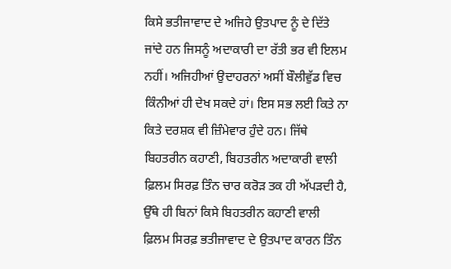ਕਿਸੇ ਭਤੀਜਾਵਾਦ ਦੇ ਅਜਿਹੇ ਉਤਪਾਦ ਨੂੰ ਦੇ ਦਿੱਤੇ ਜਾਂਦੇ ਹਨ ਜਿਸਨੂੰ ਅਦਾਕਾਰੀ ਦਾ ਰੱਤੀ ਭਰ ਵੀ ਇਲਮ ਨਹੀਂ। ਅਜਿਹੀਆਂ ਉਦਾਹਰਨਾਂ ਅਸੀਂ ਬੌਲੀਵੁੱਡ ਵਿਚ ਕਿੰਨੀਆਂ ਹੀ ਦੇਖ ਸਕਦੇ ਹਾਂ। ਇਸ ਸਭ ਲਈ ਕਿਤੇ ਨਾ ਕਿਤੇ ਦਰਸ਼ਕ ਵੀ ਜ਼ਿੰਮੇਵਾਰ ਹੁੰਦੇ ਹਨ। ਜਿੱਥੇ ਬਿਹਤਰੀਨ ਕਹਾਣੀ, ਬਿਹਤਰੀਨ ਅਦਾਕਾਰੀ ਵਾਲੀ ਫ਼ਿਲਮ ਸਿਰਫ਼ ਤਿੰਨ ਚਾਰ ਕਰੋੜ ਤਕ ਹੀ ਅੱਪੜਦੀ ਹੈ, ਉੱਥੇ ਹੀ ਬਿਨਾਂ ਕਿਸੇ ਬਿਹਤਰੀਨ ਕਹਾਣੀ ਵਾਲੀ ਫ਼ਿਲਮ ਸਿਰਫ਼ ਭਤੀਜਾਵਾਦ ਦੇ ਉਤਪਾਦ ਕਾਰਨ ਤਿੰਨ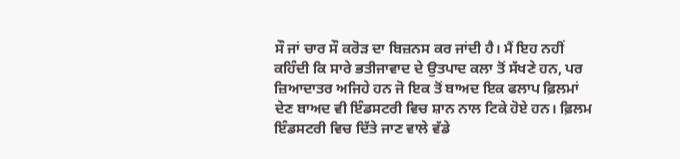ਸੌ ਜਾਂ ਚਾਰ ਸੌ ਕਰੋੜ ਦਾ ਬਿਜ਼ਨਸ ਕਰ ਜਾਂਦੀ ਹੈ। ਮੈਂ ਇਹ ਨਹੀਂ ਕਹਿੰਦੀ ਕਿ ਸਾਰੇ ਭਤੀਜਾਵਾਦ ਦੇ ਉਤਪਾਦ ਕਲਾ ਤੋਂ ਸੱਖਣੇ ਹਨ, ਪਰ ਜ਼ਿਆਦਾਤਰ ਅਜਿਹੇ ਹਨ ਜੋ ਇਕ ਤੋਂ ਬਾਅਦ ਇਕ ਫਲਾਪ ਫ਼ਿਲਮਾਂ ਦੇਣ ਬਾਅਦ ਵੀ ਇੰਡਸਟਰੀ ਵਿਚ ਸ਼ਾਨ ਨਾਲ ਟਿਕੇ ਹੋਏ ਹਨ। ਫ਼ਿਲਮ ਇੰਡਸਟਰੀ ਵਿਚ ਦਿੱਤੇ ਜਾਣ ਵਾਲੇ ਵੱਡੇ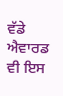ਵੱਡੇ ਐਵਾਰਡ ਵੀ ਇਸ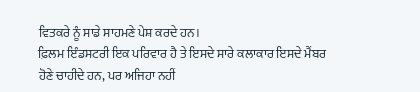ਵਿਤਕਰੇ ਨੂੰ ਸਾਡੇ ਸਾਹਮਣੇ ਪੇਸ਼ ਕਰਦੇ ਹਨ।
ਫ਼ਿਲਮ ਇੰਡਸਟਰੀ ਇਕ ਪਰਿਵਾਰ ਹੈ ਤੇ ਇਸਦੇ ਸਾਰੇ ਕਲਾਕਾਰ ਇਸਦੇ ਮੈਂਬਰ ਹੋਣੇ ਚਾਹੀਦੇ ਹਨ, ਪਰ ਅਜਿਹਾ ਨਹੀਂ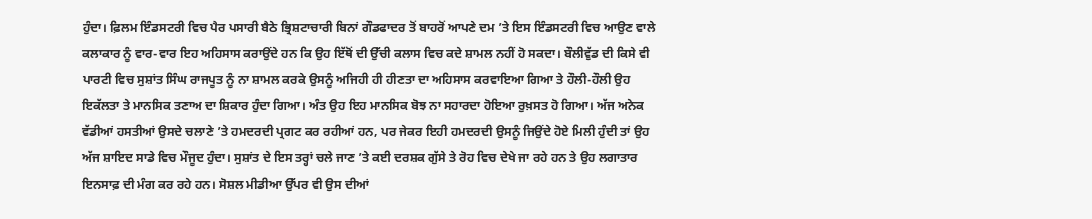ਹੁੰਦਾ। ਫ਼ਿਲਮ ਇੰਡਸਟਰੀ ਵਿਚ ਪੈਰ ਪਸਾਰੀ ਬੈਠੇ ਭ੍ਰਿਸ਼ਟਾਚਾਰੀ ਬਿਨਾਂ ਗੌਡਫਾਦਰ ਤੋਂ ਬਾਹਰੋਂ ਆਪਣੇ ਦਮ ’ਤੇ ਇਸ ਇੰਡਸਟਰੀ ਵਿਚ ਆਉਣ ਵਾਲੇ ਕਲਾਕਾਰ ਨੂੰ ਵਾਰ-ਵਾਰ ਇਹ ਅਹਿਸਾਸ ਕਰਾਉਂਦੇ ਹਨ ਕਿ ਉਹ ਇੱਥੋਂ ਦੀ ਉੱਚੀ ਕਲਾਸ ਵਿਚ ਕਦੇ ਸ਼ਾਮਲ ਨਹੀਂ ਹੋ ਸਕਦਾ। ਬੌਲੀਵੁੱਡ ਦੀ ਕਿਸੇ ਵੀ ਪਾਰਟੀ ਵਿਚ ਸੁਸ਼ਾਂਤ ਸਿੰਘ ਰਾਜਪੂਤ ਨੂੰ ਨਾ ਸ਼ਾਮਲ ਕਰਕੇ ਉਸਨੂੰ ਅਜਿਹੀ ਹੀ ਹੀਣਤਾ ਦਾ ਅਹਿਸਾਸ ਕਰਵਾਇਆ ਗਿਆ ਤੇ ਹੌਲੀ-ਹੌਲੀ ਉਹ ਇਕੱਲਤਾ ਤੇ ਮਾਨਸਿਕ ਤਣਾਅ ਦਾ ਸ਼ਿਕਾਰ ਹੁੰਦਾ ਗਿਆ। ਅੰਤ ਉਹ ਇਹ ਮਾਨਸਿਕ ਬੋਝ ਨਾ ਸਹਾਰਦਾ ਹੋਇਆ ਰੁਖ਼ਸਤ ਹੋ ਗਿਆ। ਅੱਜ ਅਨੇਕ ਵੱਡੀਆਂ ਹਸਤੀਆਂ ਉਸਦੇ ਚਲਾਣੇ ’ਤੇ ਹਮਦਰਦੀ ਪ੍ਰਗਟ ਕਰ ਰਹੀਆਂ ਹਨ, ਪਰ ਜੇਕਰ ਇਹੀ ਹਮਦਰਦੀ ਉਸਨੂੰ ਜਿਉਂਦੇ ਹੋਏ ਮਿਲੀ ਹੁੰਦੀ ਤਾਂ ਉਹ ਅੱਜ ਸ਼ਾਇਦ ਸਾਡੇ ਵਿਚ ਮੌਜੂਦ ਹੁੰਦਾ। ਸੁਸ਼ਾਂਤ ਦੇ ਇਸ ਤਰ੍ਹਾਂ ਚਲੇ ਜਾਣ ’ਤੇ ਕਈ ਦਰਸ਼ਕ ਗੁੱਸੇ ਤੇ ਰੋਹ ਵਿਚ ਦੇਖੇ ਜਾ ਰਹੇ ਹਨ ਤੇ ਉਹ ਲਗਾਤਾਰ ਇਨਸਾਫ਼ ਦੀ ਮੰਗ ਕਰ ਰਹੇ ਹਨ। ਸੋਸ਼ਲ ਮੀਡੀਆ ਉੱਪਰ ਵੀ ਉਸ ਦੀਆਂ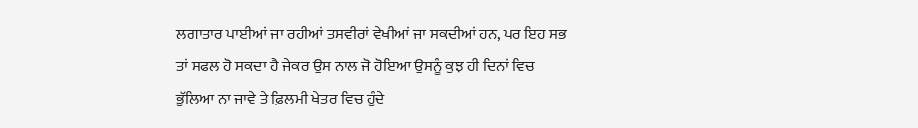ਲਗਾਤਾਰ ਪਾਈਆਂ ਜਾ ਰਹੀਆਂ ਤਸਵੀਰਾਂ ਵੇਖੀਆਂ ਜਾ ਸਕਦੀਆਂ ਹਨ, ਪਰ ਇਹ ਸਭ ਤਾਂ ਸਫਲ ਹੋ ਸਕਦਾ ਹੈ ਜੇਕਰ ਉਸ ਨਾਲ ਜੋ ਹੋਇਆ ਉਸਨੂੰ ਕੁਝ ਹੀ ਦਿਨਾਂ ਵਿਚ ਭੁੱਲਿਆ ਨਾ ਜਾਵੇ ਤੇ ਫ਼ਿਲਮੀ ਖੇਤਰ ਵਿਚ ਹੁੰਦੇ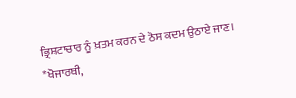ਭ੍ਰਿਸ਼ਟਾਚਾਰ ਨੂੰ ਖ਼ਤਮ ਕਰਨ ਦੇ ਠੋਸ ਕਦਮ ਉਠਾਏ ਜਾਣ।
*ਖੋਜਾਰਥੀ,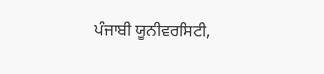ਪੰਜਾਬੀ ਯੂਨੀਵਰਸਿਟੀ,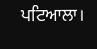ਪਟਿਆਲਾ।